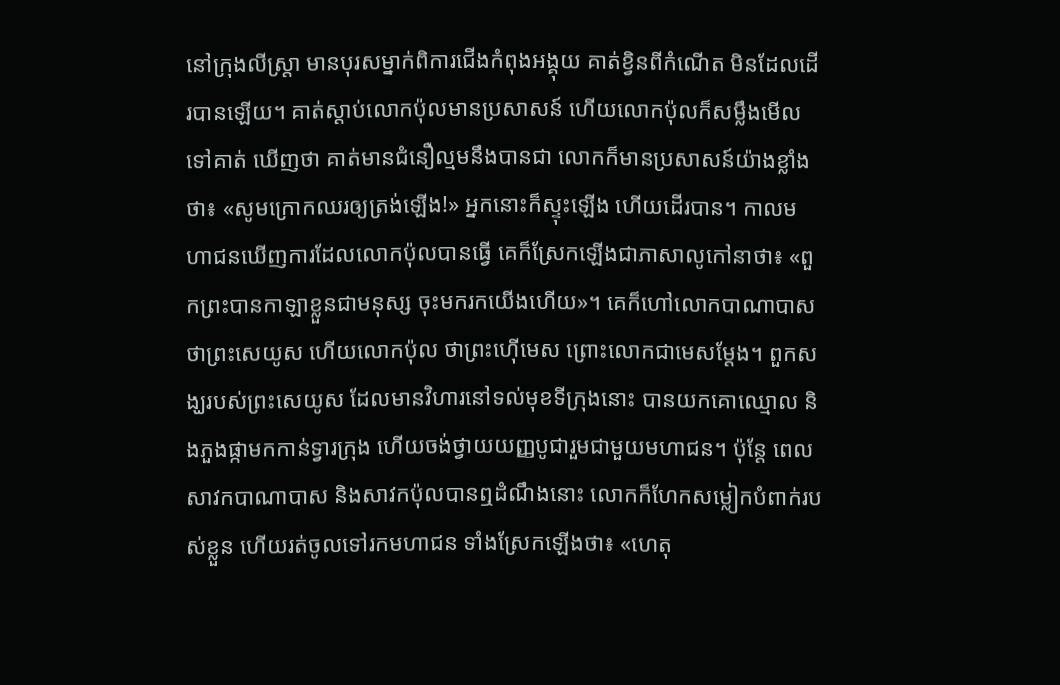នៅក្រុងលីស្ត្រា មានបុរសម្នាក់ពិការជើងកំពុងអង្គុយ គាត់ខ្វិនពីកំណើត មិនដែលដើរបានឡើយ។ គាត់ស្ដាប់លោកប៉ុលមានប្រសាសន៍ ហើយលោកប៉ុលក៏សម្លឹងមើលទៅគាត់ ឃើញថា គាត់មានជំនឿល្មមនឹងបានជា លោកក៏មានប្រសាសន៍យ៉ាងខ្លាំងថា៖ «សូមក្រោកឈរឲ្យត្រង់ឡើង!» អ្នកនោះក៏ស្ទុះឡើង ហើយដើរបាន។ កាលមហាជនឃើញការដែលលោកប៉ុលបានធ្វើ គេក៏ស្រែកឡើងជាភាសាលូកៅនាថា៖ «ពួកព្រះបានកាឡាខ្លួនជាមនុស្ស ចុះមករកយើងហើយ»។ គេក៏ហៅលោកបាណាបាស ថាព្រះសេយូស ហើយលោកប៉ុល ថាព្រះហ៊ើមេស ព្រោះលោកជាមេសម្ដែង។ ពួកសង្ឃរបស់ព្រះសេយូស ដែលមានវិហារនៅទល់មុខទីក្រុងនោះ បានយកគោឈ្មោល និងភួងផ្កាមកកាន់ទ្វារក្រុង ហើយចង់ថ្វាយយញ្ញបូជារួមជាមួយមហាជន។ ប៉ុន្តែ ពេលសាវកបាណាបាស និងសាវកប៉ុលបានឮដំណឹងនោះ លោកក៏ហែកសម្លៀកបំពាក់របស់ខ្លួន ហើយរត់ចូលទៅរកមហាជន ទាំងស្រែកឡើងថា៖ «ហេតុ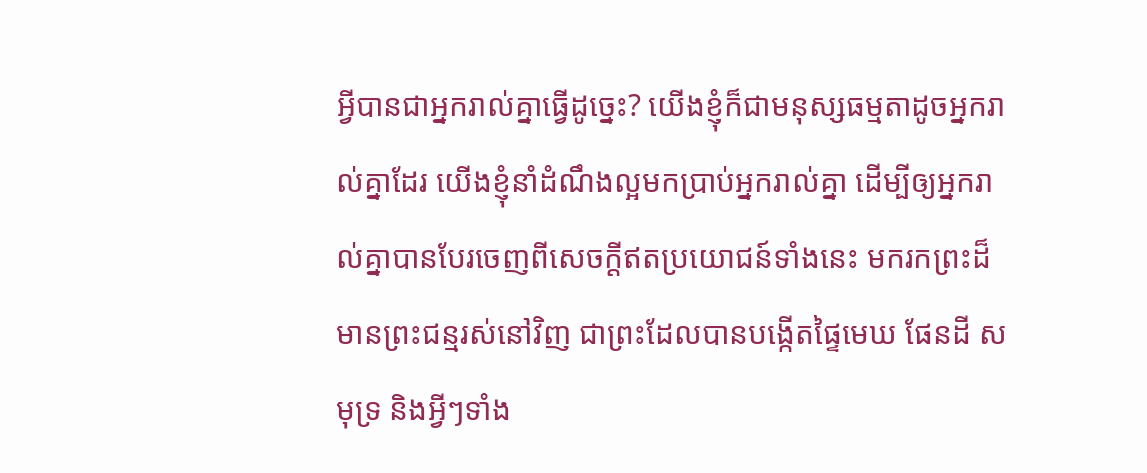អ្វីបានជាអ្នករាល់គ្នាធ្វើដូច្នេះ? យើងខ្ញុំក៏ជាមនុស្សធម្មតាដូចអ្នករាល់គ្នាដែរ យើងខ្ញុំនាំដំណឹងល្អមកប្រាប់អ្នករាល់គ្នា ដើម្បីឲ្យអ្នករាល់គ្នាបានបែរចេញពីសេចក្ដីឥតប្រយោជន៍ទាំងនេះ មករកព្រះដ៏មានព្រះជន្មរស់នៅវិញ ជាព្រះដែលបានបង្កើតផ្ទៃមេឃ ផែនដី សមុទ្រ និងអ្វីៗទាំង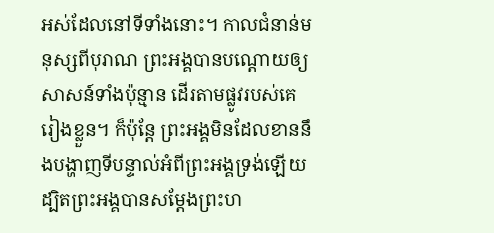អស់ដែលនៅទីទាំងនោះ។ កាលជំនាន់មនុស្សពីបុរាណ ព្រះអង្គបានបណ្ដោយឲ្យសាសន៍ទាំងប៉ុន្មាន ដើរតាមផ្លូវរបស់គេរៀងខ្លួន។ ក៏ប៉ុន្តែ ព្រះអង្គមិនដែលខាននឹងបង្ហាញទីបន្ទាល់អំពីព្រះអង្គទ្រង់ឡើយ ដ្បិតព្រះអង្គបានសម្តែងព្រះហ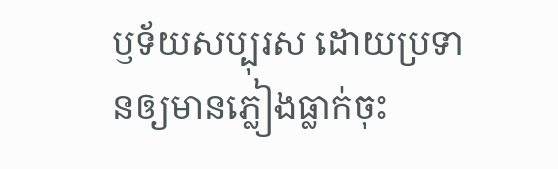ឫទ័យសប្បុរស ដោយប្រទានឲ្យមានភ្លៀងធ្លាក់ចុះ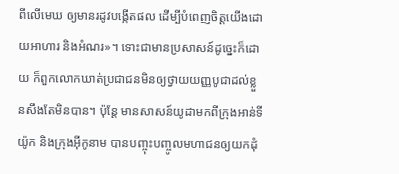ពីលើមេឃ ឲ្យមានរដូវបង្កើតផល ដើម្បីបំពេញចិត្តយើងដោយអាហារ និងអំណរ»។ ទោះជាមានប្រសាសន៍ដូច្នេះក៏ដោយ ក៏ពួកលោកឃាត់ប្រជាជនមិនឲ្យថ្វាយយញ្ញបូជាដល់ខ្លួនសឹងតែមិនបាន។ ប៉ុន្តែ មានសាសន៍យូដាមកពីក្រុងអាន់ទីយ៉ូក និងក្រុងអ៊ីកូនាម បានបញ្ចុះបញ្ចូលមហាជនឲ្យយកដុំ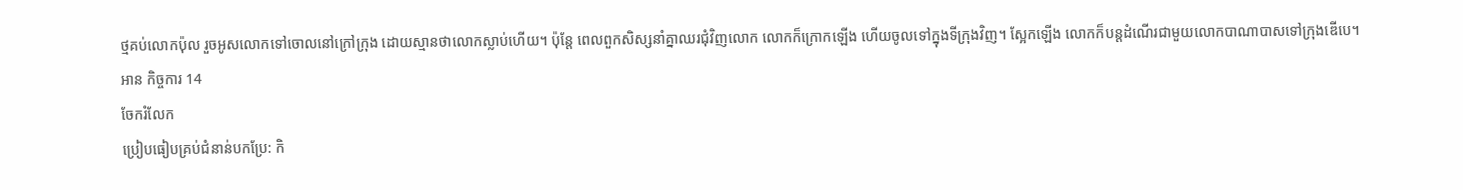ថ្មគប់លោកប៉ុល រួចអូសលោកទៅចោលនៅក្រៅក្រុង ដោយស្មានថាលោកស្លាប់ហើយ។ ប៉ុន្តែ ពេលពួកសិស្សនាំគ្នាឈរជុំវិញលោក លោកក៏ក្រោកឡើង ហើយចូលទៅក្នុងទីក្រុងវិញ។ ស្អែកឡើង លោកក៏បន្តដំណើរជាមួយលោកបាណាបាសទៅក្រុងឌើបេ។
អាន កិច្ចការ 14
ចែករំលែក
ប្រៀបធៀបគ្រប់ជំនាន់បកប្រែ: កិ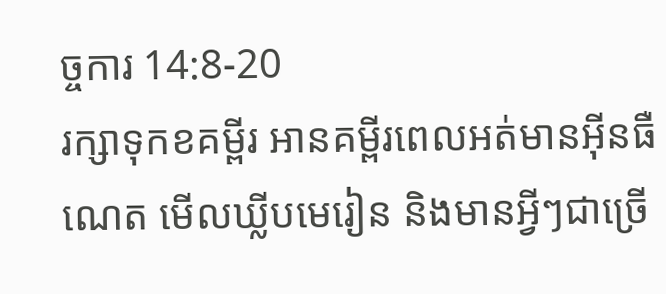ច្ចការ 14:8-20
រក្សាទុកខគម្ពីរ អានគម្ពីរពេលអត់មានអ៊ីនធឺណេត មើលឃ្លីបមេរៀន និងមានអ្វីៗជាច្រើ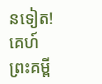នទៀត!
គេហ៍
ព្រះគម្ពី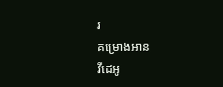រ
គម្រោងអាន
វីដេអូ